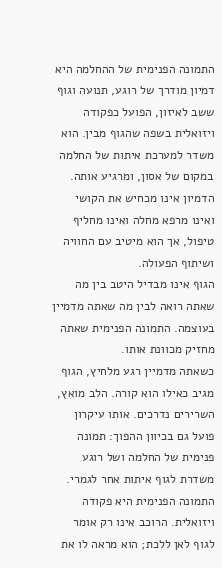התמונה הפנימית של ההחלמה היא דמיון מודרך של רוגע, תנועה וגוף ששב לאיזון, הפועל כפקודה ויזואלית בשפה שהגוף מבין. הוא משדר למערכת איתות של החלמה במקום של אסון, ומרגיע אותה. הדמיון אינו מכחיש את הקושי ואינו מרפא מחלה ואינו מחליף טיפול, אך הוא מיטיב עם החוויה ושיתוף הפעולה.
הגוף אינו מבדיל היטב בין מה שאתה רואה לבין מה שאתה מדמיין בעוצמה. התמונה הפנימית שאתה מחזיק מכוונת אותו.
כשאתה מדמיין רגע מלחיץ, הגוף מגיב כאילו הוא קורה. הלב מואץ, השרירים נדרכים. אותו עיקרון פועל גם בכיוון ההפוך: תמונה פנימית של החלמה ושל רוגע משדרת לגוף איתות אחר לגמרי.
התמונה הפנימית היא פקודה ויזואלית. הרוכב אינו רק אומר לגוף לאן ללכת; הוא מראה לו את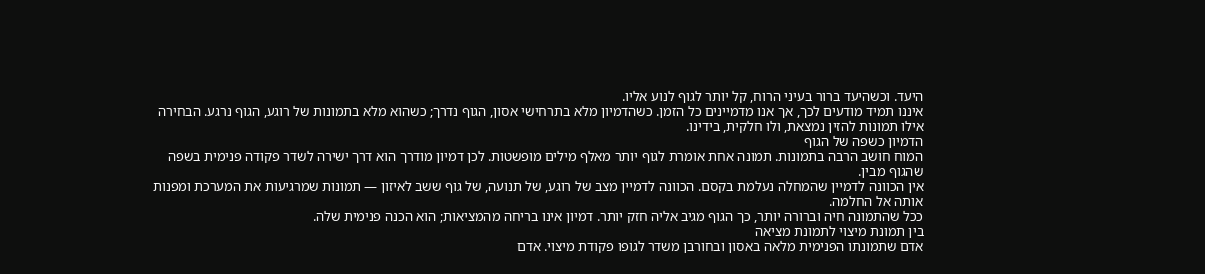היעד. וכשהיעד ברור בעיני הרוח, קל יותר לגוף לנוע אליו.
איננו תמיד מודעים לכך, אך אנו מדמיינים כל הזמן. כשהדמיון מלא בתרחישי אסון, הגוף נדרך; כשהוא מלא בתמונות של רוגע, הגוף נרגע. הבחירה אילו תמונות להזין נמצאת, ולו חלקית, בידינו.
הדמיון כשפה של הגוף
המוח חושב הרבה בתמונות. תמונה אחת אומרת לגוף יותר מאלף מילים מופשטות. לכן דמיון מודרך הוא דרך ישירה לשדר פקודה פנימית בשפה שהגוף מבין.
אין הכוונה לדמיין שהמחלה נעלמת בקסם. הכוונה לדמיין מצב של רוגע, של תנועה, של גוף ששב לאיזון — תמונות שמרגיעות את המערכת ומפנות אותה אל החלמה.
ככל שהתמונה חיה וברורה יותר, כך הגוף מגיב אליה חזק יותר. דמיון אינו בריחה מהמציאות; הוא הכנה פנימית שלה.
בין תמונת מיצוי לתמונת מציאה
אדם שתמונתו הפנימית מלאה באסון ובחורבן משדר לגופו פקודת מיצוי. אדם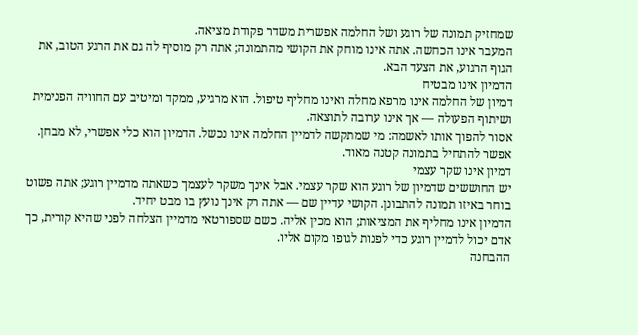שמחזיק תמונה של רוגע ושל החלמה אפשרית משדר פקודת מציאה.
המעבר אינו הכחשה. אתה אינו מוחק את הקושי מהתמונה; אתה רק מוסיף לה גם את הרגע הטוב, את הגוף הרגוע, את הצעד הבא.
הדמיון אינו מבטיח
דמיון של החלמה אינו מרפא מחלה ואינו מחליף טיפול. הוא מרגיע, ממקד ומיטיב עם החוויה הפנימית ושיתוף הפעולה — אך אינו ערובה לתוצאה.
אסור להפוך אותו לאשמה: מי שמתקשה לדמיין החלמה אינו נכשל. הדמיון הוא כלי אפשרי, לא מבחן. אפשר להתחיל בתמונה קטנה מאוד.
דמיון אינו שקר עצמי
יש החוששים שדמיון של רוגע הוא שקר עצמי. אבל אינך משקר לעצמך כשאתה מדמיין רוגע; אתה פשוט בוחר באיזו תמונה להתבונן. הקושי עדיין שם — אתה רק אינך נועץ בו מבט יחיד.
הדמיון אינו מחליף את המציאות; הוא מכין אליה. כשם שספורטאי מדמיין הצלחה לפני שהיא קורית, כך אדם יכול לדמיין רוגע כדי לפנות לגופו מקום אליו.
ההבחנה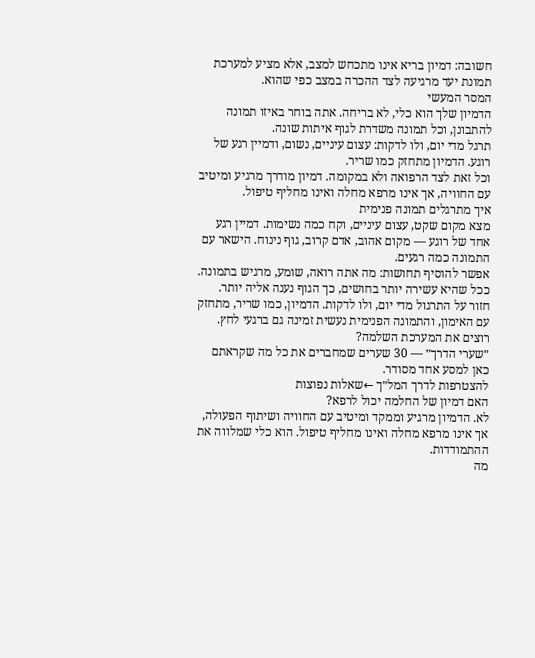חשובה: דמיון בריא אינו מתכחש למצב, אלא מציע למערכת תמונת יעד מרגיעה לצד ההכרה במצב כפי שהוא.
המסר המעשי
הדמיון שלך הוא כלי, לא בריחה. אתה בוחר באיזו תמונה להתבונן, וכל תמונה משדרת לגוף איתות שונה.
תרגל מדי יום, ולו לדקות: עצום עיניים, נשום, ודמיין רגע של רוגע. הדמיון מתחזק כמו שריר.
וכל זאת לצד הרפואה ולא במקומה. דמיון מודרך מרגיע ומיטיב עם החוויה, אך אינו מרפא מחלה ואינו מחליף טיפול.
איך מתרגלים תמונה פנימית
מצא מקום שקט, עצום עיניים, וקח כמה נשימות. דמיין רגע אחד של רוגע — מקום אהוב, אדם קרוב, גוף נינוח. הישאר עם התמונה כמה רגעים.
אפשר להוסיף תחושות: מה אתה רואה, שומע, מרגיש בתמונה. ככל שהיא עשירה יותר בחושים, כך הגוף נענה אליה יותר.
חזור על התרגול מדי יום, ולו לדקות. הדמיון, כמו שריר, מתחזק עם האימון, והתמונה הפנימית נעשית זמינה גם ברגעי לחץ.
רוצים את המערכת השלמה?
״שערי הדרך״ — 30 שערים שמחברים את כל מה שקראתם כאן למסע אחד מסודר.
להצטרפות לדרך המל״ך ←שאלות נפוצות
האם דמיון של החלמה יכול לרפא?
לא. הדמיון מרגיע וממקד ומיטיב עם החוויה ושיתוף הפעולה, אך אינו מרפא מחלה ואינו מחליף טיפול. הוא כלי שמלווה את ההתמודדות.
מה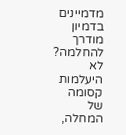מדמיינים בדמיון מודרך להחלמה?
לא היעלמות קסומה של המחלה,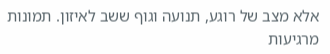אלא מצב של רוגע, תנועה וגוף ששב לאיזון. תמונות מרגיעות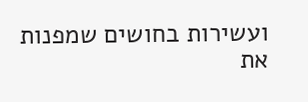ועשירות בחושים שמפנות את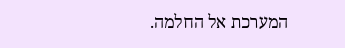המערכת אל החלמה.